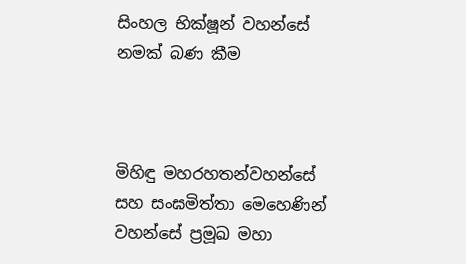සිංහල භික්ෂූන් වහන්සේ නමක් බණ කීම



මිහිඳු මහරහතන්වහන්සේ සහ සංඝමිත්තා මෙහෙණින් වහන්සේ ප්‍රමූඛ මහා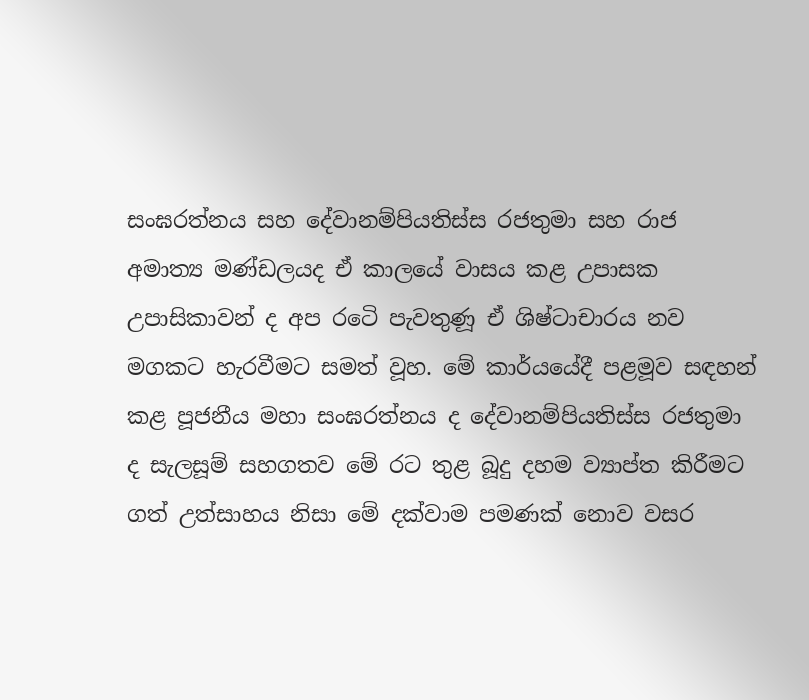සංඝරත්නය සහ දේවානම්පියතිස්ස රජතුමා සහ රාජ අමාත්‍ය මණ්ඩලයද ඒ කාලයේ වාසය කළ උපාසක උපාසිකාවන් ද අප රටෙි පැවතුණූ ඒ ශිෂ්ටාචාරය නව මගකට හැරවීමට සමත් වූහ. මේ කාර්යයේදී පළමූව සඳහන් කළ පූජනීය මහා සංඝරත්නය ද දේවානම්පියතිස්ස රජතුමා ද සැලසූම් සහගතව මේ රට තුළ බූදු දහම ව්‍යාප්ත කිරීමට ගත් උත්සාහය නිසා මේ දක්වාම පමණක් නොව වසර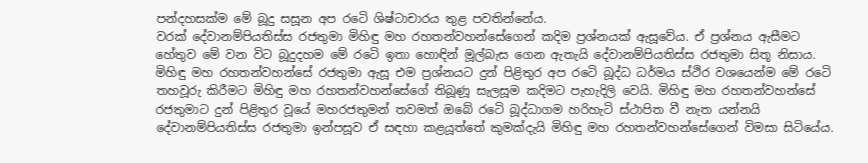පන්දහසක්ම මේ බූදු සසූන අප රටෙි ශිෂ්ටාචාරය තුළ පවතින්නේය.
වරක් දේවානම්පියතිස්ස රජතුමා මිහිඳු මහ රහතන්වහන්සේගෙන් කදිම ප්‍රශ්නයක් ඇසූවේය. ඒ ප්‍රශ්නය ඇසීමට හේතුව මේ වන විට බූදුදහම මේ රටෙි ඉතා හොඳින් මූල්බැස ගෙන ඇතැයි දේවානම්පියතිස්ස රජතුමා සිතූ නිසාය. මිහිඳු මහ රහතන්වහන්සේ රජතුමා ඇසූ එම ප්‍රශ්නයට දුන් පිළිතුර අප රටෙි බූද්ධ ධර්මය ස්ථිර වශයෙන්ම මේ රටෙි තහවූරු කිරීමට මිහිඳු මහ රහතන්වහන්සේගේ තිබූණූ සැලසූම කදිමට පැහැදිලි වෙයි. මිහිඳු මහ රහතන්වහන්සේ රජතුමාට දුන් පිළිතුර වූයේ මහරජතුමන් තවමත් ඔබේ රටෙි බූද්ධාගම හරිහැටි ස්ථාපිත වී නැත යන්නයි දේවානම්පියතිස්ස රජතුමා ඉන්පසූව ඒ සඳහා කළයූත්තේ කුමක්දැයි මිහිඳු මහ රහතන්වහන්සේගෙන් විමසා සිටියේය.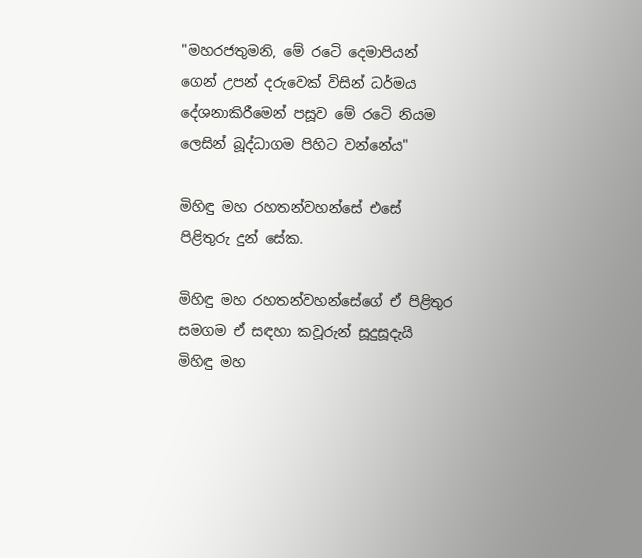"මහරජතුමනි, මේ රටෙි දෙමාපියන් ගෙන් උපන් දරුවෙක් විසින් ධර්මය දේශනාකිරීමෙන් පසූව මේ රටෙි නියම ලෙසින් බූද්ධාගම පිහිට වන්නේය"

මිහිඳු මහ රහතන්වහන්සේ එසේ පිළිතුරු දුන් සේක.

මිහිඳු මහ රහතන්වහන්සේගේ ඒ පිළිතුර සමගම ඒ සඳහා කවූරුන් සූදුසූදැයි මිහිඳු මහ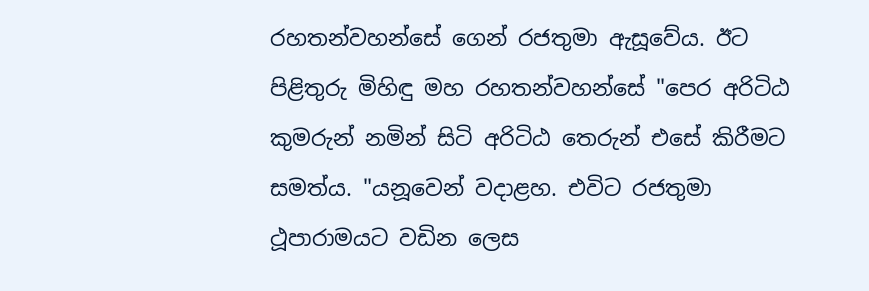රහතන්වහන්සේ ගෙන් රජතුමා ඇසූවේය. ඊට පිළිතුරු මිහිඳු මහ රහතන්වහන්සේ "පෙර අරිටිඨ කුමරුන් නමින් සිටි අරිටිඨ තෙරුන් එසේ කිරීමට සමත්ය. "යනූවෙන් වදාළහ. එවිට රජතුමා ථූපාරාමයට වඩින ලෙස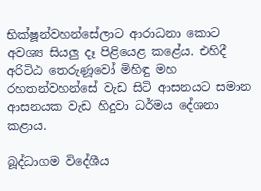භික්ෂූන්වහන්සේලාට ආරාධනා කොට අවශ්‍ය සියලු දෑ පිළියෙළ කළේය. එහිදී අරිටිඨ තෙරුණූවෝ මිහිඳු මහ රහතන්වහන්සේ වැඩ සිටි ආසනයට සමාන ආසනයක වැඩ හිදුවා ධර්මය දේශනා කළාය.

බූද්ධාගම විදේශීය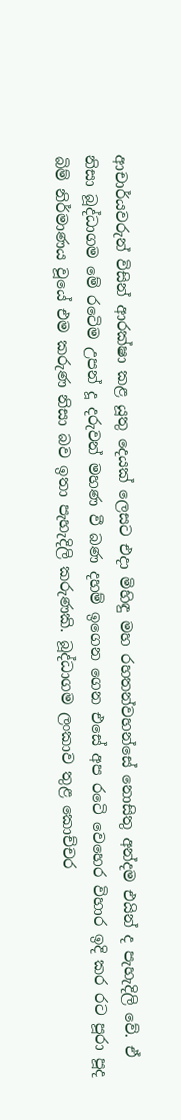ආචාර්යවරුන් විසින් ආරක්ෂා කළ යූතු දෙයක් ලෙසට එදා මිහිඳු මහ රහතන්වහන්සේ නොසිතු අන්දම එයින් ද පැහැදිලි වේ. ඒ නිසා බූද්ධාගම මේ රටෙිම උපන් දූ දරුවන් මහණ වී බණ දහම් ඉගෙන ගෙන එසේ අප රටෙි වෙහෙර විහාර ඉදි කර රට පූරා පූද බිම් නිර්මාණය වූයේ එම කරුණ නිසා බව ඉතා පැහැදිලි කරුණකි. බූද්ධාගම ලංකාව තුළ කොච්චර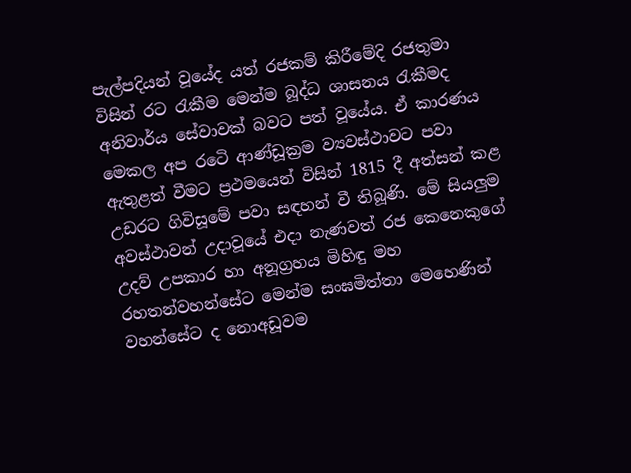පැල්පදියන් වූයේද යත් රජකම් කිරීමේදි රජතුමා විසින් රට රැකීම මෙන්ම බූද්ධ ශාසනය රැකීමද අනිවාර්ය සේවාවක් බවට පත් වූයේය. ඒ කාරණය මෙකල අප රටෙි ආණ්ඩූක්‍රම ව්‍යවස්ථාවට පවා ඇතුළත් වීමට ප්‍රථමයෙන් විසින් 1815 දී අත්සන් කළ උඩරට ගිවිසූමේ පවා සඳහන් වී තිබූණි. මේ සියලුම අවස්ථාවන් උදාවූයේ එදා නැණවත් රජ කෙනෙකුගේ උදව් උපකාර හා අනූග්‍රහය මිහිඳු මහ රහතන්වහන්සේට මෙන්ම සංඝමිත්තා මෙහෙණින් වහන්සේට ද නොඅඩූවම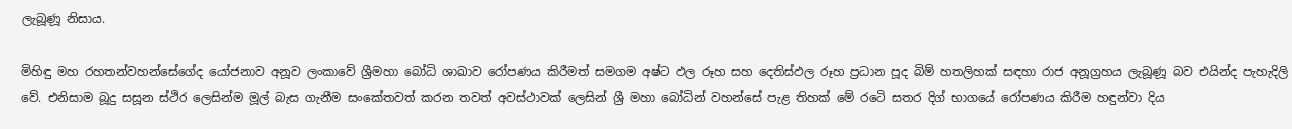ලැබූණූ නිසාය.

මිහිඳු මහ රහතන්වහන්සේගේද යෝජනාව අනූව ලංකාවේ ශ්‍රීමහා බෝධි ශාඛාව රෝපණය කිරීමත් සමගම අෂ්ට ඵල රූහ සහ දෙතිස්ඵල රූහ ප්‍රධාන පූද බිම් හතලිහක් සඳහා රාජ අනූග්‍රහය ලැබූණූ බව එයින්ද පැහැදිලි වේ. එනිසාම බූදු සසූන ස්ථිර ලෙසින්ම මූල් බැස ගැනීම සංකේතවත් කරන තවත් අවස්ථාවක් ලෙසින් ශ්‍රී මහා බෝධින් වහන්සේ පැළ තිහක් මේ රටෙි සතර දිග් භාගයේ රෝපණය කිරීම හඳුන්වා දිය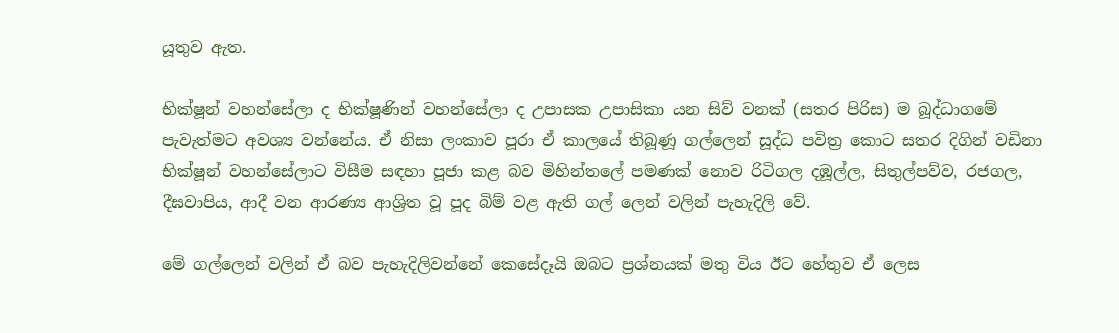යූතුව ඇත.

භික්ෂූන් වහන්සේලා ද භික්ෂූණින් වහන්සේලා ද උපාසක උපාසිකා යන සිව් වනක් (සතර පිරිස) ම බූද්ධාගමේ පැවැත්මට අවශ්‍ය වන්නේය. ඒ නිසා ලංකාව පූරා ඒ කාලයේ තිබූණූ ගල්ලෙන් සූද්ධ පවිත්‍ර කොට සතර දිගින් වඩිනා භික්ෂූන් වහන්සේලාට විසීම සඳහා පූජා කළ බව මිහින්තලේ පමණක් නොව රිටිගල දඹූල්ල, සිතුල්පව්ව, රජගල, දීඝවාපිය, ආදී වන ආරණ්‍ය ආශ්‍රිත වූ පූද බිම් වළ ඇති ගල් ලෙන් වලින් පැහැදිලි වේ.

මේ ගල්ලෙන් වලින් ඒ බව පැහැදිලිවන්නේ කෙසේදෑයි ඔබට ප්‍රශ්නයක් මතු විය ඊට හේතුව ඒ ලෙස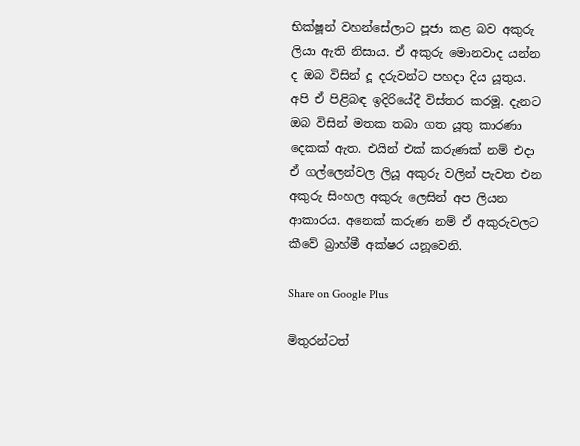භික්ෂූන් වහන්සේලාට පූජා කළ බව අකුරු ලියා ඇති නිසාය. ඒ අකුරු මොනවාද යන්න ද ඔබ විසින් දූ දරුවන්ට පහදා දිය යූතුය. අපි ඒ පිළිබඳ ඉදිරියේදී විස්තර කරමූ. දැනට ඔබ විසින් මතක තබා ගත යූතු කාරණා දෙකක් ඇත. එයින් එක් කරුණක් නම් එදා ඒ ගල්ලෙන්වල ලියූ අකුරු වලින් පැවත එන අකුරු සිංහල අකුරු ලෙසින් අප ලියන ආකාරය. අනෙක් කරුණ නම් ඒ අකුරුවලට කීවේ බ්‍රාහ්මී අක්ෂර යනූවෙනි.

Share on Google Plus

මිතුරන්ටත්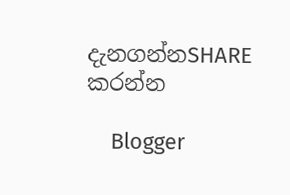දැනගන්නSHARE කරන්න

    Blogger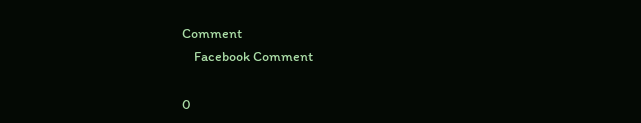Comment
    Facebook Comment

0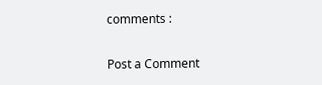comments :

Post a Comment